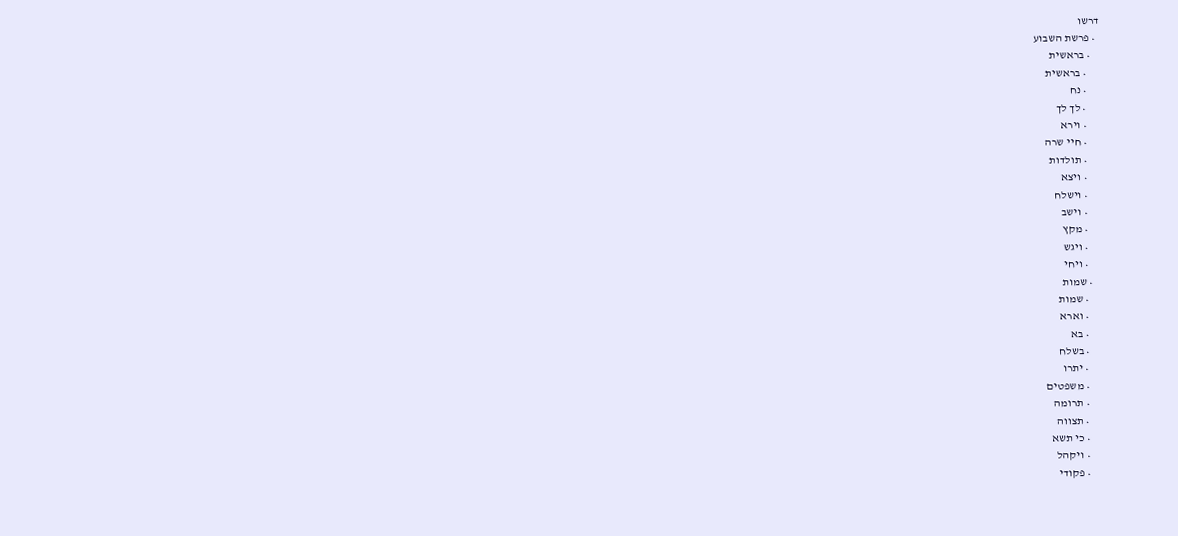דרשו
  • פרשת השבוע
    • בראשית
      • בראשית
      • נח
      • לך לך
      • וירא
      • חיי שרה
      • תולדות
      • ויצא
      • וישלח
      • וישב
      • מקץ
      • ויגש
      • ויחי
    • שמות
      • שמות
      • וארא
      • בא
      • בשלח
      • יתרו
      • משפטים
      • תרומה
      • תצווה
      • כי תשא
      • ויקהל
      • פקודי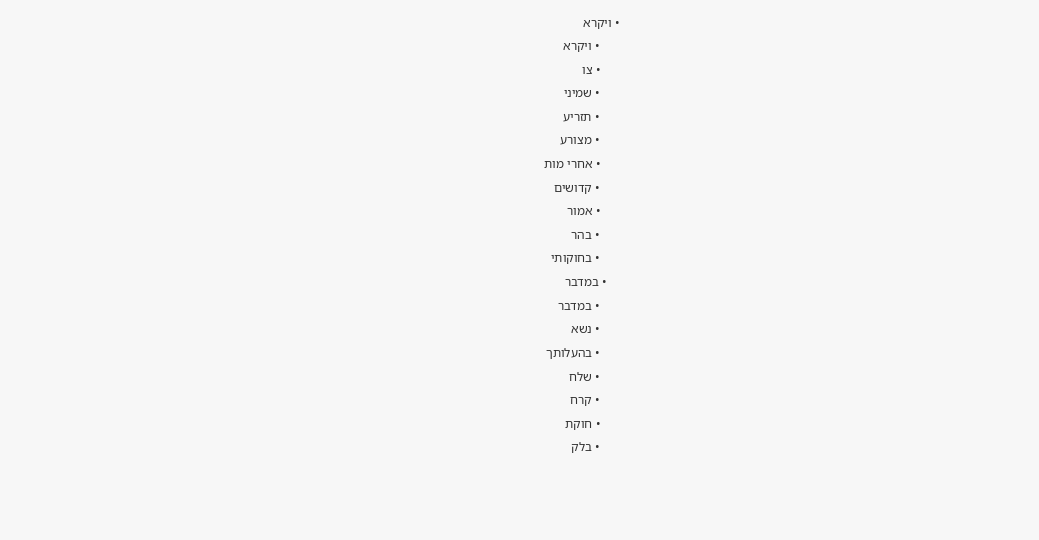• ויקרא
      • ויקרא
      • צו
      • שמיני
      • תזריע
      • מצורע
      • אחרי מות
      • קדושים
      • אמור
      • בהר
      • בחוקותי
    • במדבר
      • במדבר
      • נשא
      • בהעלותך
      • שלח
      • קרח
      • חוקת
      • בלק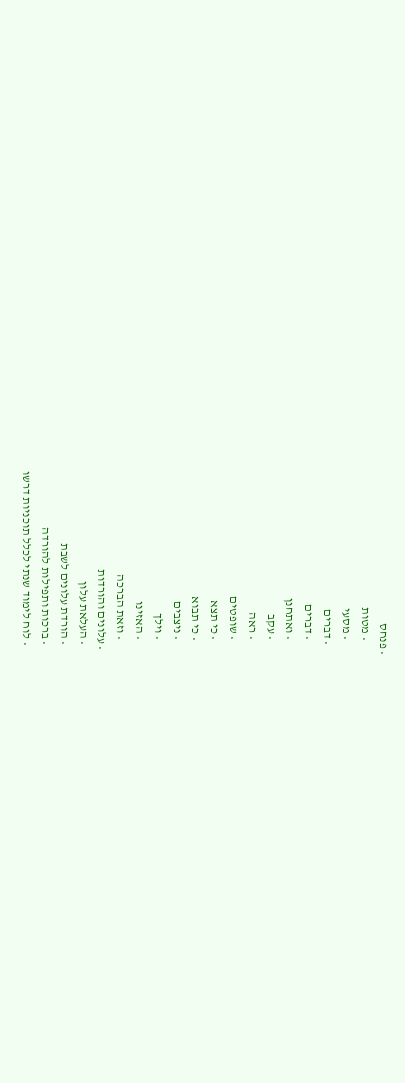• פנחס
      • מטות
      • מסעי
    • דברים
      • דברים
      • ואתחנן
      • עקב
      • ראה
      • שופטים
      • כי תצא
      • כי תבוא
      • ניצבים
      • וילך
      • האזינו
      • וזאת הברכה
  • עלונים והורדות
    • העלאת עלון
    • הורדת עלונים לשבת
    • ברכות ותפילות להורדה
    • לוח לימוד שנתי לכלל תוכניות דרשו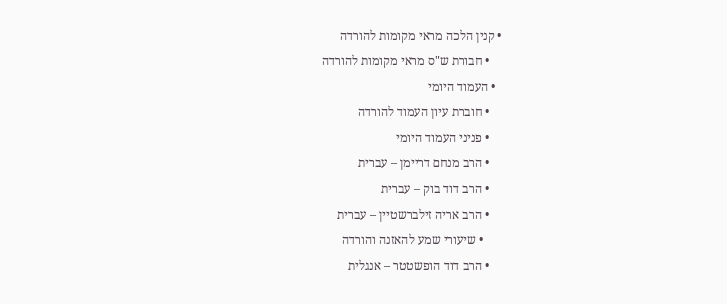• קנין הלכה מראי מקומות להורדה
    • חבורת ש"ס מראי מקומות להורדה
  • העמוד היומי
    • חוברת עיון העמוד להורדה
    • פניני העמוד היומי
    • הרב מנחם דריימן – עברית
    • הרב דוד בוק – עברית
    • הרב אריה זילברשטיין – עברית
      • שיעורי שמע להאזנה והורדה
    • הרב דוד הופשטטר – אנגלית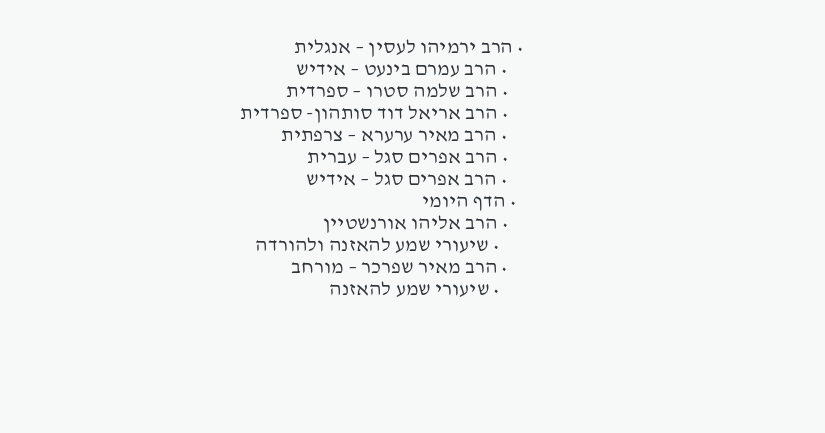• הרב ירמיהו לעסין – אנגלית
    • הרב עמרם בינעט – אידיש
    • הרב שלמה סטרו – ספרדית
    • הרב אריאל דוד סותהון- ספרדית
    • הרב מאיר ערערא – צרפתית
    • הרב אפרים סגל – עברית
    • הרב אפרים סגל – אידיש
  • הדף היומי
    • הרב אליהו אורנשטיין
      • שיעורי שמע להאזנה ולהורדה
    • הרב מאיר שפרכר – מורחב
      • שיעורי שמע להאזנה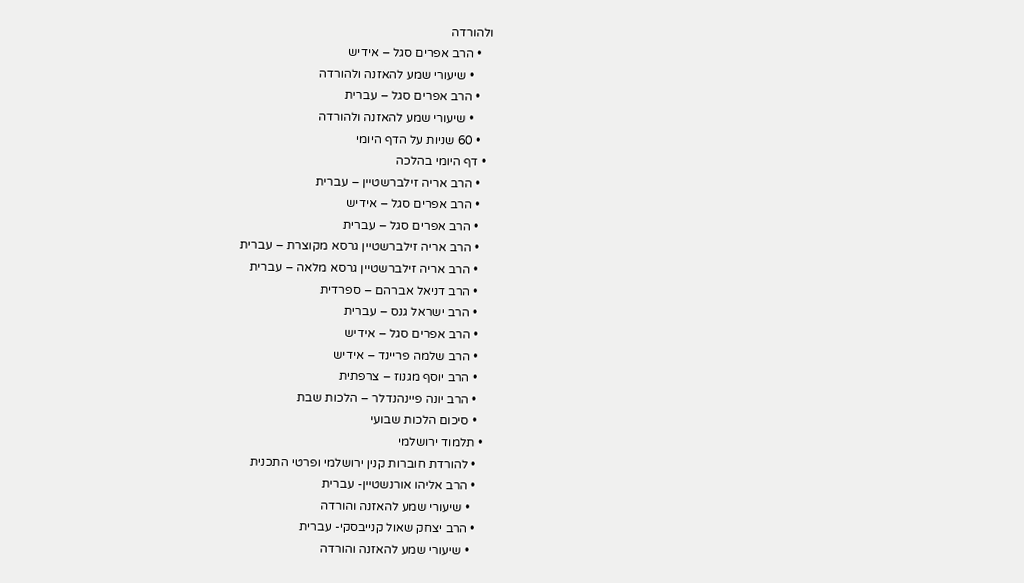ולהורדה
    • הרב אפרים סגל – אידיש
      • שיעורי שמע להאזנה ולהורדה
    • הרב אפרים סגל – עברית
      • שיעורי שמע להאזנה ולהורדה
    • 60 שניות על הדף היומי
  • דף היומי בהלכה
    • הרב אריה זילברשטיין – עברית
    • הרב אפרים סגל – אידיש
    • הרב אפרים סגל – עברית
    • הרב אריה זילברשטיין גרסא מקוצרת – עברית
    • הרב אריה זילברשטיין גרסא מלאה – עברית
    • הרב דניאל אברהם – ספרדית
    • הרב ישראל גנס – עברית
    • הרב אפרים סגל – אידיש
    • הרב שלמה פריינד – אידיש
    • הרב יוסף מגנוז – צרפתית
    • הרב יונה פיינהנדלר – הלכות שבת
    • סיכום הלכות שבועי
  • תלמוד ירושלמי
    • להורדת חוברות קנין ירושלמי ופרטי התכנית
    • הרב אליהו אורנשטיין- עברית
      • שיעורי שמע להאזנה והורדה
    • הרב יצחק שאול קנייבסקי- עברית
      • שיעורי שמע להאזנה והורדה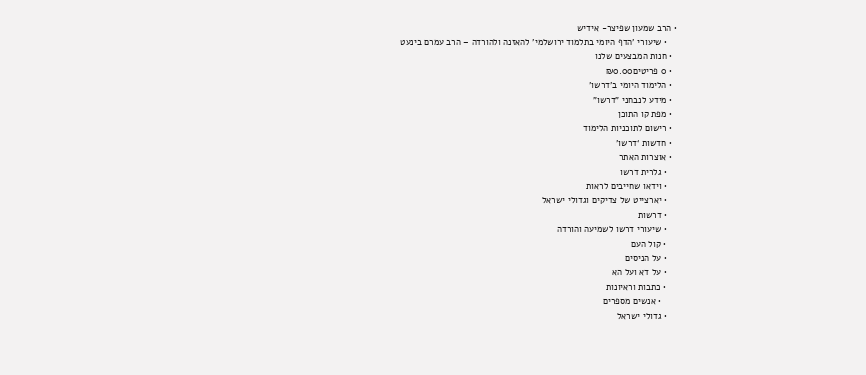• הרב שמעון שפיצר- אידיש
    • שיעורי 'הדף היומי בתלמוד ירושלמי' להאזנה ולהורדה – הרב עמרם בינעט
  • חנות המבצעים שלנו
  • 0 פריטים₪0.00
  • הלימוד היומי ב'דרשו'
  • מידע לנבחני "דרשו"
  • מפת קו התוכן
  • רישום לתוכניות הלימוד
  • חדשות ‘דרשו’
  • אוצרות האתר
    • גלרית דרשו
    • וידאו שחייבים לראות
    • יארצייט של צדיקים וגדולי ישראל
    • דרשות
    • שיעורי דרשו לשמיעה והורדה
    • קול העם
    • על הניסים
    • על דא ועל הא
    • כתבות וראיונות
      • אנשים מספרים
    • גדולי ישראל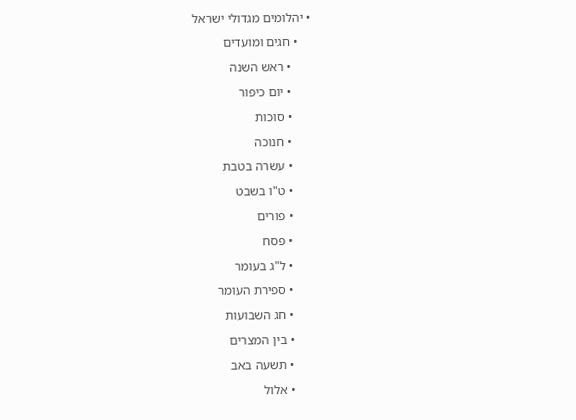• יהלומים מגדולי ישראל
    • חגים ומועדים
      • ראש השנה
      • יום כיפור
      • סוכות
      • חנוכה
      • עשרה בטבת
      • ט"ו בשבט
      • פורים
      • פסח
      • ל"ג בעומר
      • ספירת העומר
      • חג השבועות
      • בין המצרים
      • תשעה באב
      • אלול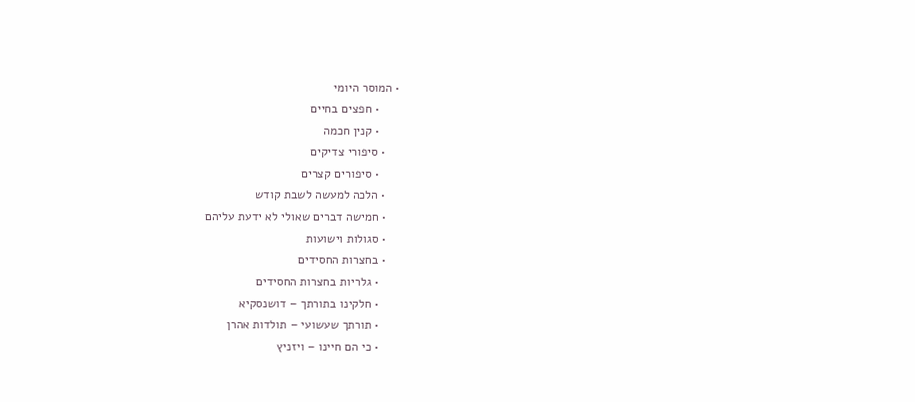• המוסר היומי
      • חפצים בחיים
      • קנין חכמה
    • סיפורי צדיקים
      • סיפורים קצרים
    • הלכה למעשה לשבת קודש
    • חמישה דברים שאולי לא ידעת עליהם
    • סגולות וישועות
    • בחצרות החסידים
      • גלריות בחצרות החסידים
      • חלקינו בתורתך – דושנסקיא
      • תורתך שעשועי – תולדות אהרן
      • כי הם חיינו – ויזניץ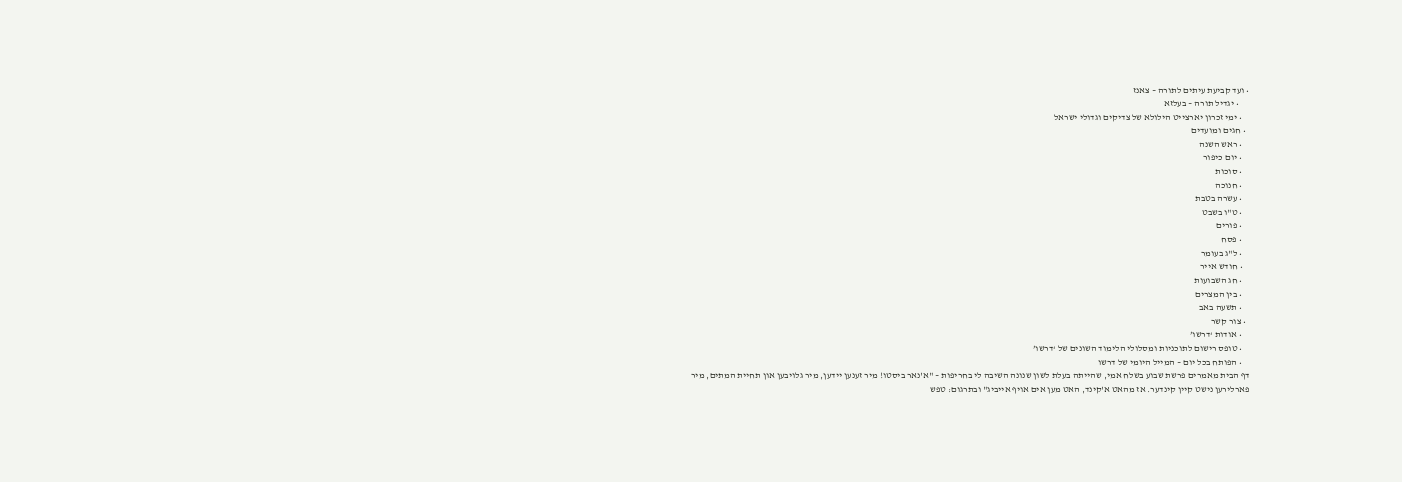• ועד קביעת עיתים לתורה – צאנז
      • יגדיל תורה – בעלזא
    • ימי זכרון יארצייט הילולא של צדיקים וגדולי ישראל
  • חגים ומועדים
    • ראש השנה
    • יום כיפור
    • סוכות
    • חנוכה
    • עשרה בטבת
    • ט"ו בשבט
    • פורים
    • פסח
    • ל"ג בעומר
    • חודש אייר
    • חג השבועות
    • בין המצרים
    • תשעה באב
  • צור קשר
    • אודות ‘דרשו’
    • טופס רישום לתוכניות ומסלולי הלימוד השונים של ‘דרשו’
    • הפותח בכל יום – המייל היומי של דרשו
דף הבית מאמרים פרשת שבוע בשלח אמי, שהייתה בעלת לשון שנונה השיבה לי בחריפות – "א'נאר ביסטו! מיר זענען יידען, מיר גלויבען און תחיית המתים, מיר פארלירען נישט קיין קינדער. אז מהאט א'קינד, האט מען אים אויף אייביג" ובתרגום: טפש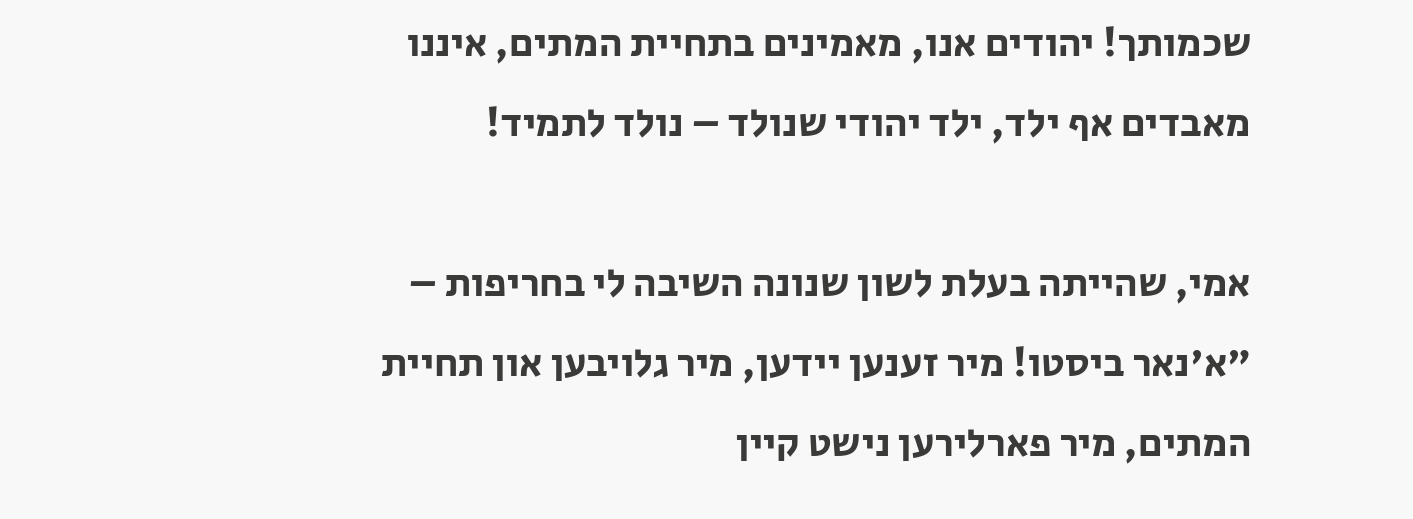שכמותך! יהודים אנו, מאמינים בתחיית המתים, איננו מאבדים אף ילד, ילד יהודי שנולד – נולד לתמיד!

אמי, שהייתה בעלת לשון שנונה השיבה לי בחריפות – "א'נאר ביסטו! מיר זענען יידען, מיר גלויבען און תחיית המתים, מיר פארלירען נישט קיין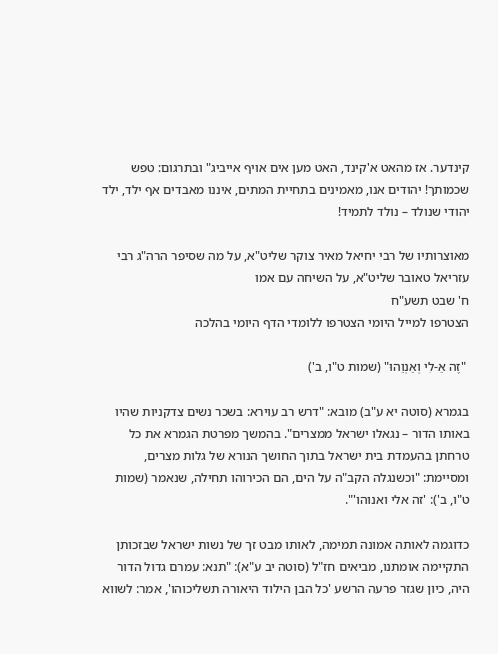קינדער. אז מהאט א'קינד, האט מען אים אויף אייביג" ובתרגום: טפש שכמותך! יהודים אנו, מאמינים בתחיית המתים, איננו מאבדים אף ילד, ילד יהודי שנולד – נולד לתמיד!

מאוצרותיו של רבי יחיאל מאיר צוקר שליט"א, על מה שסיפר הרה"ג רבי עזריאל טאובר שליט"א, על השיחה עם אמו
ח' שבט תשע"ח
הצטרפו למייל היומי הצטרפו ללומדי הדף היומי בהלכה

 "זֶה אֵ-לִי וְאַנְוֵהוּ" (שמות ט"ו, ב')

בגמרא (סוטה יא ע"ב) מובא: "דרש רב עוירא: בשכר נשים צדקניות שהיו באותו הדור – נגאלו ישראל ממצרים". בהמשך מפרטת הגמרא את כל טרחתן בהעמדת בית ישראל בתוך החושך הנורא של גלות מצרים, ומסיימת: "וכשנגלה הקב"ה על הים, הם הכירוהו תחילה, שנאמר (שמות ט"ו, ב'): 'זה אלי ואנוהו'".

כדוגמה לאותה אמונה תמימה, לאותו מבט זך של נשות ישראל שבזכותן התקיימה אומתנו, מביאים חז"ל (סוטה יב ע"א): "תנא: עמרם גדול הדור היה, כיון שגזר פרעה הרשע 'כל הבן הילוד היאורה תשליכוהו', אמר: לשווא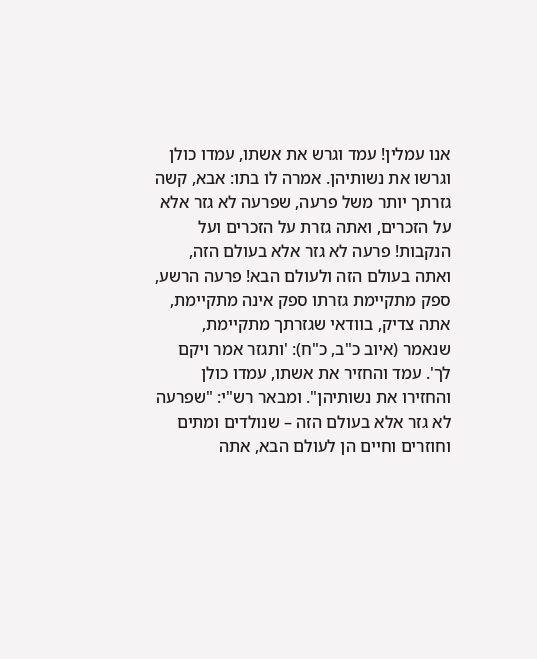אנו עמלין! עמד וגרש את אשתו, עמדו כולן וגרשו את נשותיהן. אמרה לו בתו: אבא, קשה גזרתך יותר משל פרעה, שפרעה לא גזר אלא על הזכרים, ואתה גזרת על הזכרים ועל הנקבות! פרעה לא גזר אלא בעולם הזה, ואתה בעולם הזה ולעולם הבא! פרעה הרשע, ספק מתקיימת גזרתו ספק אינה מתקיימת, אתה צדיק, בוודאי שגזרתך מתקיימת, שנאמר (איוב כ"ב, כ"ח): 'ותגזר אמר ויקם לך'. עמד והחזיר את אשתו, עמדו כולן והחזירו את נשותיהן". ומבאר רש"י: "שפרעה לא גזר אלא בעולם הזה – שנולדים ומתים וחוזרים וחיים הן לעולם הבא, אתה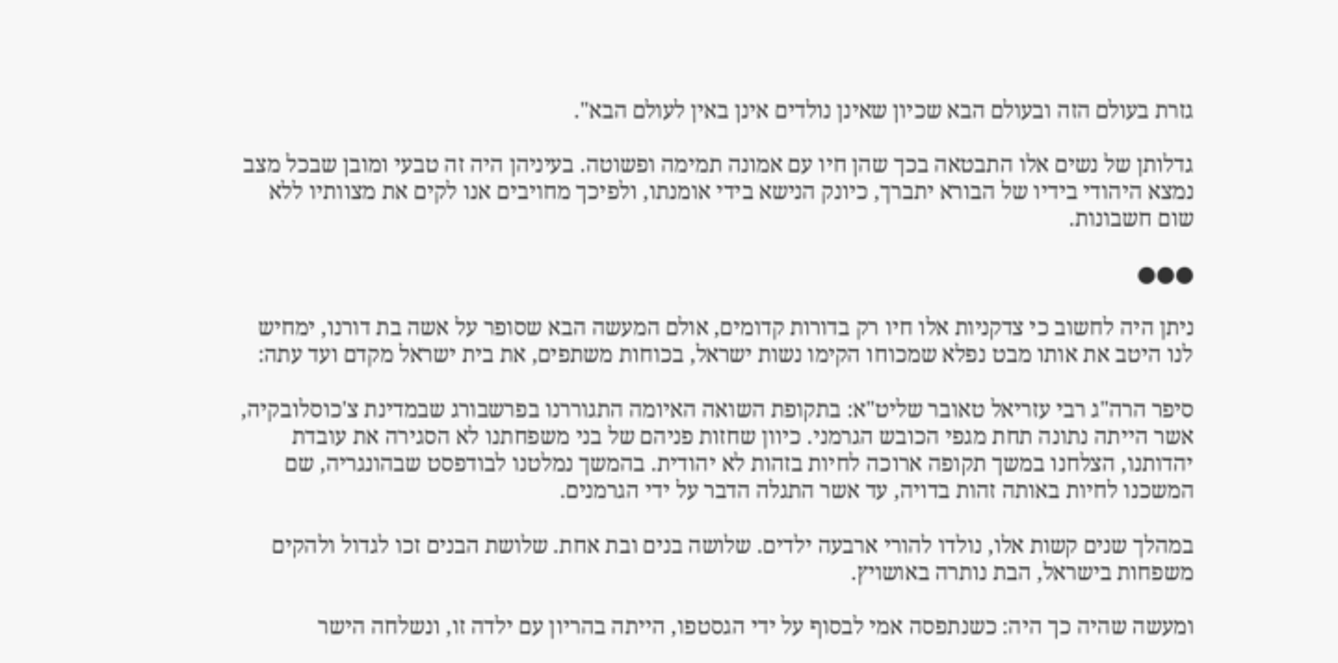גזרת בעולם הזה ובעולם הבא שכיון שאינן נולדים אינן באין לעולם הבא".

גדלותן של נשים אלו התבטאה בכך שהן חיו עם אמונה תמימה ופשוטה. בעיניהן היה זה טבעי ומובן שבכל מצב נמצא היהודי בידיו של הבורא יתברך, כיונק הנישא בידי אומנתו, ולפיכך מחויבים אנו לקים את מצוותיו ללא שום חשבונות.

●●●

ניתן היה לחשוב כי צדקניות אלו חיו רק בדורות קדומים, אולם המעשה הבא שסופר על אשה בת דורנו, ימחיש לנו היטב את אותו מבט נפלא שמכוחו הקימו נשות ישראל, בכוחות משתפים, את בית ישראל מקדם ועד עתה:

סיפר הרה"ג רבי עזריאל טאובר שליט"א: בתקופת השואה האיומה התגוררנו בפרשבורג שבמדינת צ'כוסלובקיה, אשר הייתה נתונה תחת מגפי הכובש הגרמני. כיוון שחזות פניהם של בני משפחתנו לא הסגירה את עובדת יהדותנו, הצלחנו במשך תקופה ארוכה לחיות בזהות לא יהודית. בהמשך נמלטנו לבודפסט שבהונגריה, שם המשכנו לחיות באותה זהות בדויה, עד אשר התגלה הדבר על ידי הגרמנים.

במהלך שנים קשות אלו, נולדו להורי ארבעה ילדים. שלושה בנים ובת אחת. שלושת הבנים זכו לגדול ולהקים משפחות בישראל, הבת נותרה באושויץ.

ומעשה שהיה כך היה: כשנתפסה אמי לבסוף על ידי הגסטפו, הייתה בהריון עם ילדה זו, ונשלחה הישר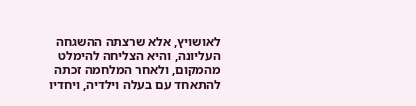לאושויץ, אלא שרצתה ההשגחה העליונה, והיא הצליחה להימלט מהמקום, ולאחר המלחמה זכתה להתאחד עם בעלה וילדיה, ויחדיו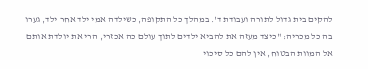להקים בית גדול לתורה ועבודת ד'. במהלך כל התקופה, כשילדה אמי ילד אחר ילד, גערו בה כל מכריה: "כיצד מעזה את להביא ילדים לתוך עולם כה אכזרי, הרי את יולדת אותם אל המוות הבטוח, אין להם כל סיכוי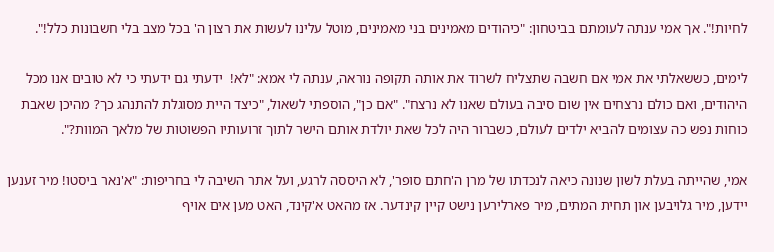לחיות!". אך אמי ענתה לעומתם בביטחון: "כיהודים מאמינים בני מאמינים, מוטל עלינו לעשות את רצון ה' בכל מצב בלי חשבונות כלל!".

לימים, כששאלתי את אמי אם חשבה שתצליח לשרוד את אותה תקופה נוראה, ענתה לי אמא: "לא!  ידעתי גם ידעתי כי לא טובים אנו מכל היהודים, ואם כולם נרצחים אין שום סיבה בעולם שאנו לא נרצח". "אם כן", הוספתי לשאול, "כיצד היית מסוגלת להתנהג כך? מהיכן שאבת כוחות נפש כה עצומים להביא ילדים לעולם, כשברור היה לכל שאת יולדת אותם הישר לתוך זרועותיו הפשוטות של מלאך המוות?".

אמי, שהייתה בעלת לשון שנונה כיאה לנכדתו של מרן ה'חתם סופר', לא היססה לרגע, ועל אתר השיבה לי בחריפות: "א'נאר ביסטו! מיר זענען יידען, מיר גלויבען און תחית המתים, מיר פארלירען נישט קיין קינדער. אז מהאט א'קינד, האט מען אים אויף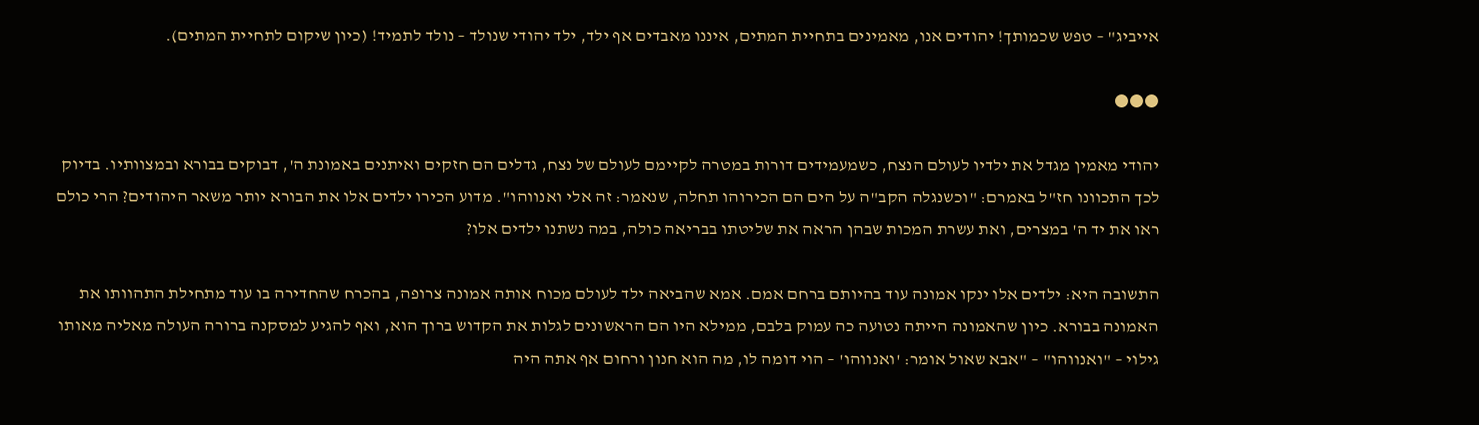אייביג" – טפש שכמותך! יהודים אנו, מאמינים בתחיית המתים, איננו מאבדים אף ילד, ילד יהודי שנולד – נולד לתמיד! (כיון שיקום לתחיית המתים).

●●●

יהודי מאמין מגדל את ילדיו לעולם הנצח, כשמעמידים דורות במטרה לקיימם לעולם של נצח, גדלים הם חזקים ואיתנים באמונת ה', דבוקים בבורא ובמצוותיו. בדיוק לכך התכוונו חז"ל באמרם: "וכשנגלה הקב"ה על הים הם הכירוהו תחלה, שנאמר: זה אלי ואנווהו". מדוע הכירו ילדים אלו את הבורא יותר משאר היהודים? הרי כולם ראו את יד ה' במצרים, ואת עשרת המכות שבהן הראה את שליטתו בבריאה כולה, במה נשתנו ילדים אלו?

התשובה היא: ילדים אלו ינקו אמונה עוד בהיותם ברחם אמם. אמא שהביאה ילד לעולם מכוח אותה אמונה צרופה, בהכרח שהחדירה בו עוד מתחילת התהוותו את האמונה בבורא. כיון שהאמונה הייתה נטועה כה עמוק בלבם, ממילא היו הם הראשונים לגלות את הקדוש ברוך הוא, ואף להגיע למסקנה ברורה העולה מאליה מאותו גילוי – "ואנווהו" – "אבא שאול אומר: 'ואנווהו' – הוי דומה לו, מה הוא חנון ורחום אף אתה היה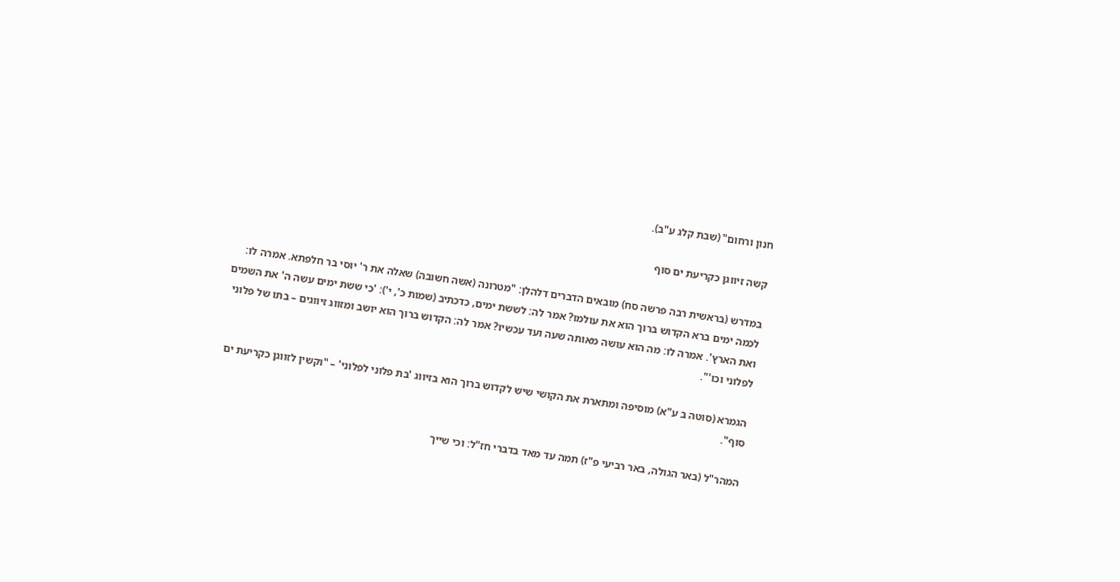חנון ורחום" (שבת קלג ע"ב).

קשה זיווגן כקריעת ים סוף

במדרש (בראשית רבה פרשה סח) מובאים הדברים דלהלן: "מטרונה (אשה חשובה) שאלה את ר' יוסי בר חלפתא. אמרה לו: לכמה ימים ברא הקדוש ברוך הוא את עולמו? אמר לה: לששת ימים, כדכתיב (שמות כ', י'): 'כי ששת ימים עשה ה' את השמים ואת הארץ'. אמרה לו: מה הוא עושה מאותה שעה ועד עכשיו? אמר לה: הקדוש ברוך הוא יושב ומזווג זיווגים – בתו של פלוני לפלוני וכו'".

הגמרא (סוטה ב ע"א) מוסיפה ומתארת את הקושי שיש לקדוש ברוך הוא בזיווג 'בת פלוני לפלוני' – "וקשין לזווגן כקריעת ים סוף".

המהר"ל (באר הגולה, באר רביעי פ"ז) תמה עד מאד בדברי חז"ל: וכי שייך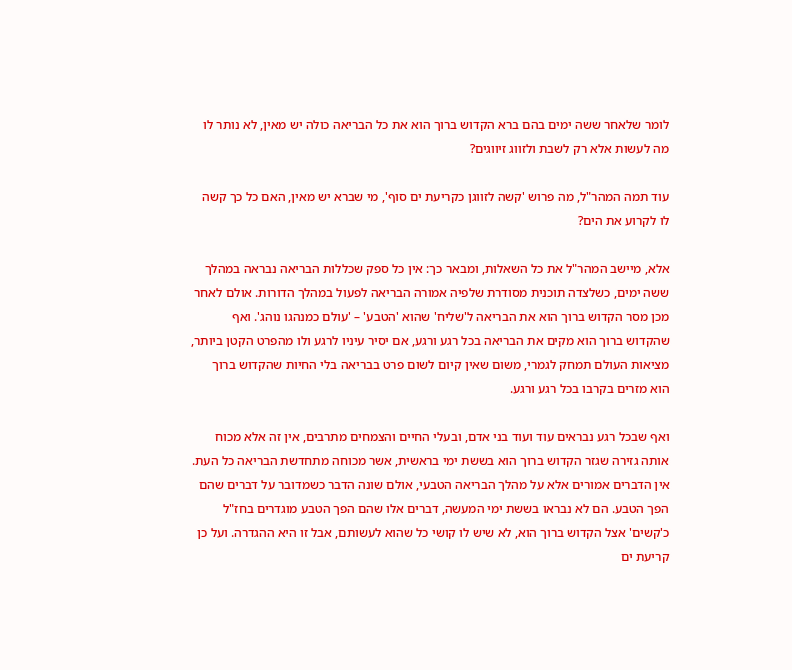לומר שלאחר ששה ימים בהם ברא הקדוש ברוך הוא את כל הבריאה כולה יש מאין, לא נותר לו מה לעשות אלא רק לשבת ולזווג זיווגים?

עוד תמה המהר"ל, מה פרוש 'קשה לזווגן כקריעת ים סוף', מי שברא יש מאין, האם כל כך קשה לו לקרוע את הים?

אלא, מיישב המהר"ל את כל השאלות, ומבאר כך: אין כל ספק שכללות הבריאה נבראה במהלך ששה ימים, כשלצדה תוכנית מסודרת שלפיה אמורה הבריאה לפעול במהלך הדורות. אולם לאחר מכן מסר הקדוש ברוך הוא את הבריאה ל'שליח' שהוא 'הטבע' – 'עולם כמנהגו נוהג'. ואף שהקדוש ברוך הוא מקים את הבריאה בכל רגע ורגע, אם יסיר עיניו לרגע ולו מהפרט הקטן ביותר, מציאות העולם תמחק לגמרי, משום שאין קיום לשום פרט בבריאה בלי החיות שהקדוש ברוך הוא מזרים בקרבו בכל רגע ורגע.

ואף שבכל רגע נבראים עוד ועוד בני אדם, ובעלי החיים והצמחים מתרבים, אין זה אלא מכוח אותה גזירה שגזר הקדוש ברוך הוא בששת ימי בראשית, אשר מכוחה מתחדשת הבריאה כל העת. אין הדברים אמורים אלא על מהלך הבריאה הטבעי, אולם שונה הדבר כשמדובר על דברים שהם הפך הטבע. הם לא נבראו בששת ימי המעשה, דברים אלו שהם הפך הטבע מוגדרים בחז"ל כ'קשים' אצל הקדוש ברוך הוא, לא שיש לו קושי כל שהוא לעשותם, אבל זו היא ההגדרה. ועל כן קריעת ים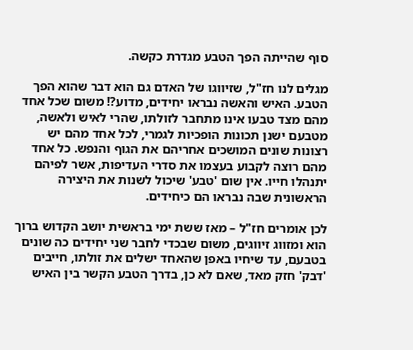סוף שהייתה הפך הטבע מגדרת כקשה.

מגלים לנו חז"ל, שזיווגו של האדם גם הוא דבר שהוא הפך הטבע. האיש והאשה נבראו יחידים, מדוע?! משום שכל אחד מהם מצד טבעו אינו מתחבר לזולתו, שהרי לאיש ולאשה, מטבעם ישנן תכונות הופכיות לגמרי, לכל אחד מהם יש רצונות שונים המושכים אחריהם את הגוף והנפש. כל אחד מהם רוצה לקבוע בעצמו את סדרי העדיפות, אשר לפיהם יתנהלו חייו. אין שום 'טבע' שיכול לשנות את היצירה הראשונית שבה נבראו הם כיחידים.

לכן אומרים חז"ל – מאז ששת ימי בראשית יושב הקדוש ברוך הוא ומזווג זיווגים, משום שבכדי לחבר שני יחידים כה שונים בטבעם, עד שיחיו באפן שהאחד ישלים את זולתו, חייבים 'דבק' חזק מאד, שאם לא כן, בדרך הטבע הקשר בין האיש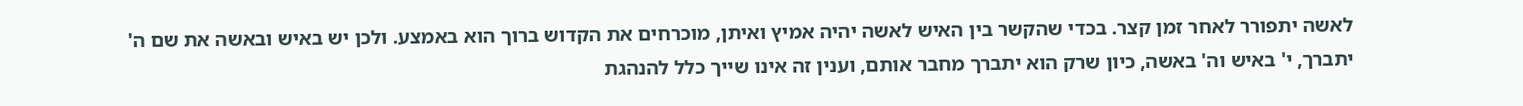לאשה יתפורר לאחר זמן קצר. בכדי שהקשר בין האיש לאשה יהיה אמיץ ואיתן, מוכרחים את הקדוש ברוך הוא באמצע. ולכן יש באיש ובאשה את שם ה' יתברך, י' באיש וה' באשה, כיון שרק הוא יתברך מחבר אותם, וענין זה אינו שייך כלל להנהגת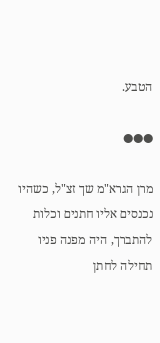הטבע.

●●●

מרן הגרא"מ שך זצ"ל, כשהיו נכנסים אליו חתנים וכלות להתברך, היה מפנה פניו תחילה לחתן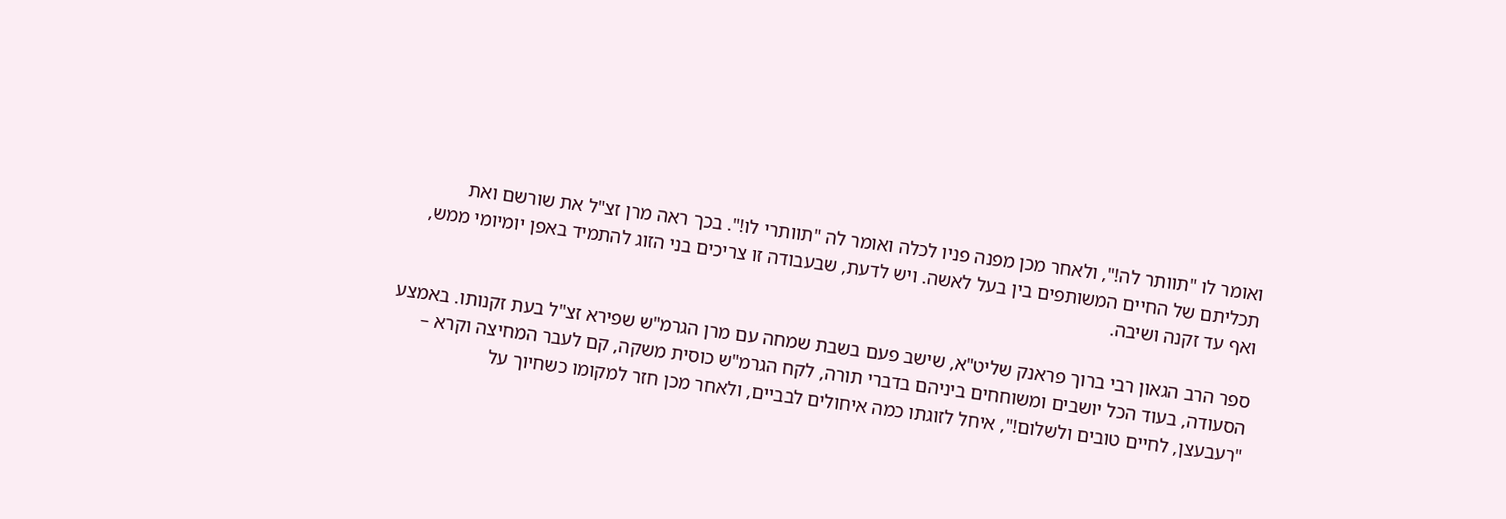ואומר לו "תוותר לה!", ולאחר מכן מפנה פניו לכלה ואומר לה "תוותרי לו!". בכך ראה מרן זצ"ל את שורשם ואת תכליתם של החיים המשותפים בין בעל לאשה. ויש לדעת, שבעבודה זו צריכים בני הזוג להתמיד באפן יומיומי ממש, ואף עד זקנה ושיבה.

ספר הרב הגאון רבי ברוך פראנק שליט"א, שישב פעם בשבת שמחה עם מרן הגרמ"ש שפירא זצ"ל בעת זקנותו. באמצע הסעודה, בעוד הכל יושבים ומשוחחים ביניהם בדברי תורה, לקח הגרמ"ש כוסית משקה, קם לעבר המחיצה וקרא – "רעבעצן, לחיים טובים ולשלום!", איחל לזוגתו כמה איחולים לבביים, ולאחר מכן חזר למקומו כשחיוך על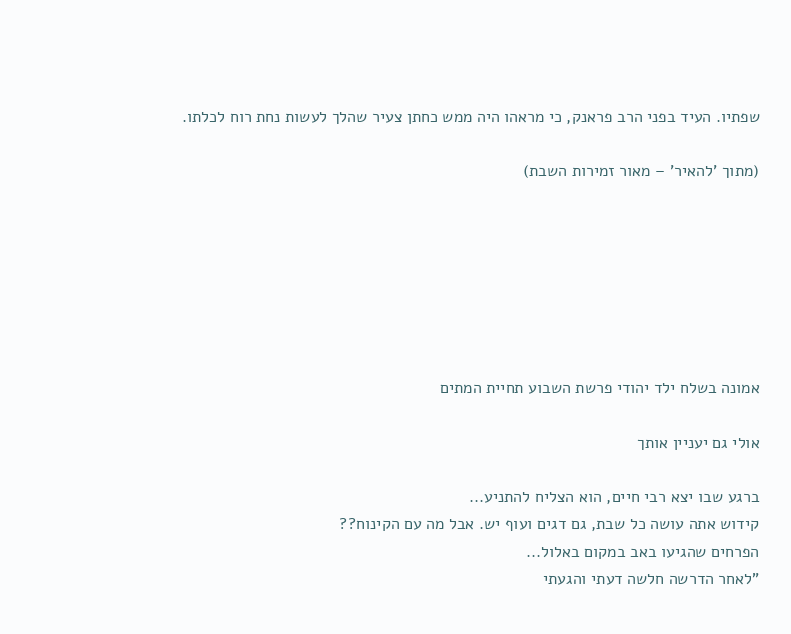שפתיו. העיד בפני הרב פראנק, כי מראהו היה ממש כחתן צעיר שהלך לעשות נחת רוח לכלתו.

(מתוך 'להאיר' – מאור זמירות השבת)







אמונה בשלח ילד יהודי פרשת השבוע תחיית המתים

אולי גם יעניין אותך

ברגע שבו יצא רבי חיים, הוא הצליח להתניע...
קידוש אתה עושה כל שבת, גם דגים ועוף יש. אבל מה עם הקינוח??
הפרחים שהגיעו באב במקום באלול...
"לאחר הדרשה חלשה דעתי והגעתי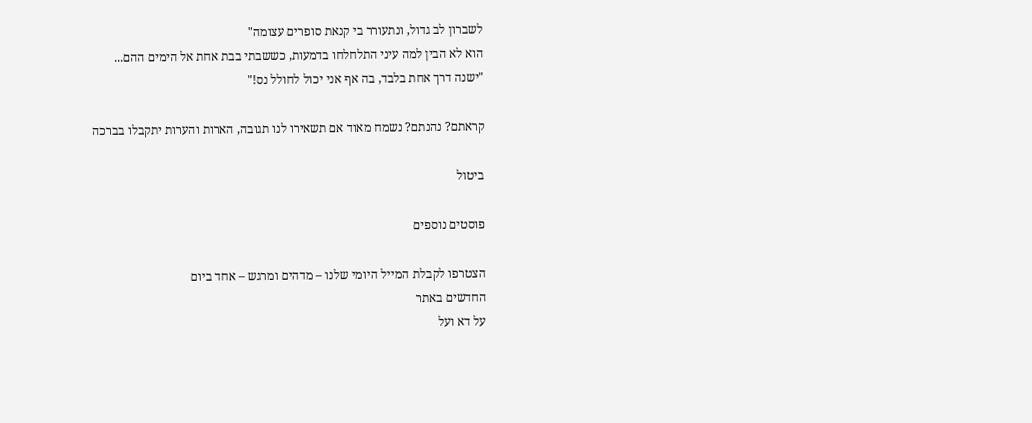לשברון לב גדול, ונתעורר בי קנאת סופרים עצומה"
הוא לא הבין למה עיני התלחלחו בדמעות, כששבתי בבת אחת אל הימים ההם...
"ישנה דרך אחת בלבד, בה אף אני יכול לחולל נס!"

קראתם? נהנתם? נשמח מאוד אם תשאירו לנו תגובה, הארות והערות יתקבלו בברכה

ביטול

פוסטים נוספים

הצטרפו לקבלת המייל היומי שלנו – מדהים ומרגש – אחד ביום
החדשים באתר
על דא ועל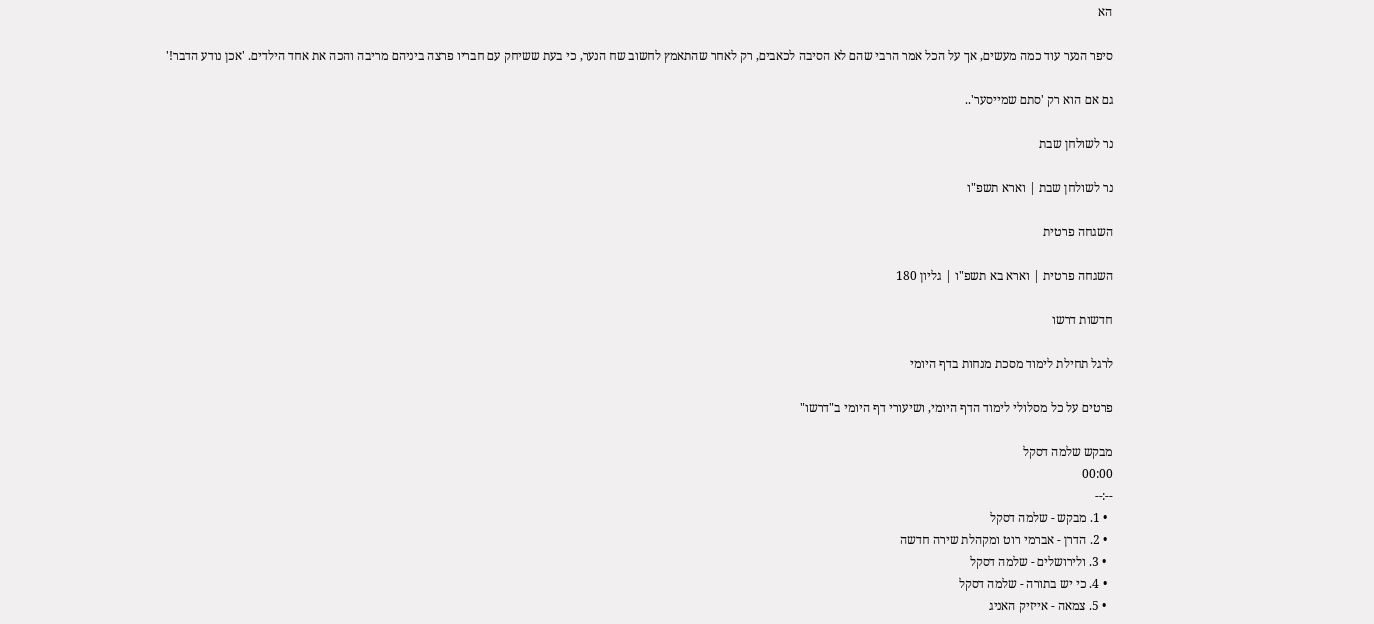הא

סיפר הנער עוד כמה מעשים, אך על הכל אמר הרבי שהם לא הסיבה לכאבים, רק לאחר שהתאמץ לחשוב שח הנער, כי בעת ששיחק עם חבריו פרצה ביניהם מריבה והכה את אחד הילדים. 'אכן נודע הדבר!'

גם אם הוא רק 'סתם שמייסער'..

נר לשולחן שבת

נר לשולחן שבת | וארא תשפ"ו

השגחה פרטית

השגחה פרטית | וארא בא תשפ"ו | גליון 180

חדשות דרשו

לרגל תחילת לימוד מסכת מנחות בדף היומי

פרטים על כל מסלולי לימוד הדף היומי, ושיעורי דף היומי ב"דרשו"

מבקש שלמה דסקל
00:00
--:--
  • 1. מבקש - שלמה דסקל
  • 2. הדרן - אברמי רוט ומקהלת שירה חדשה
  • 3. ולירושלים - שלמה דסקל
  • 4. כי יש בתורה - שלמה דסקל
  • 5. צמאה - אייזיק האניג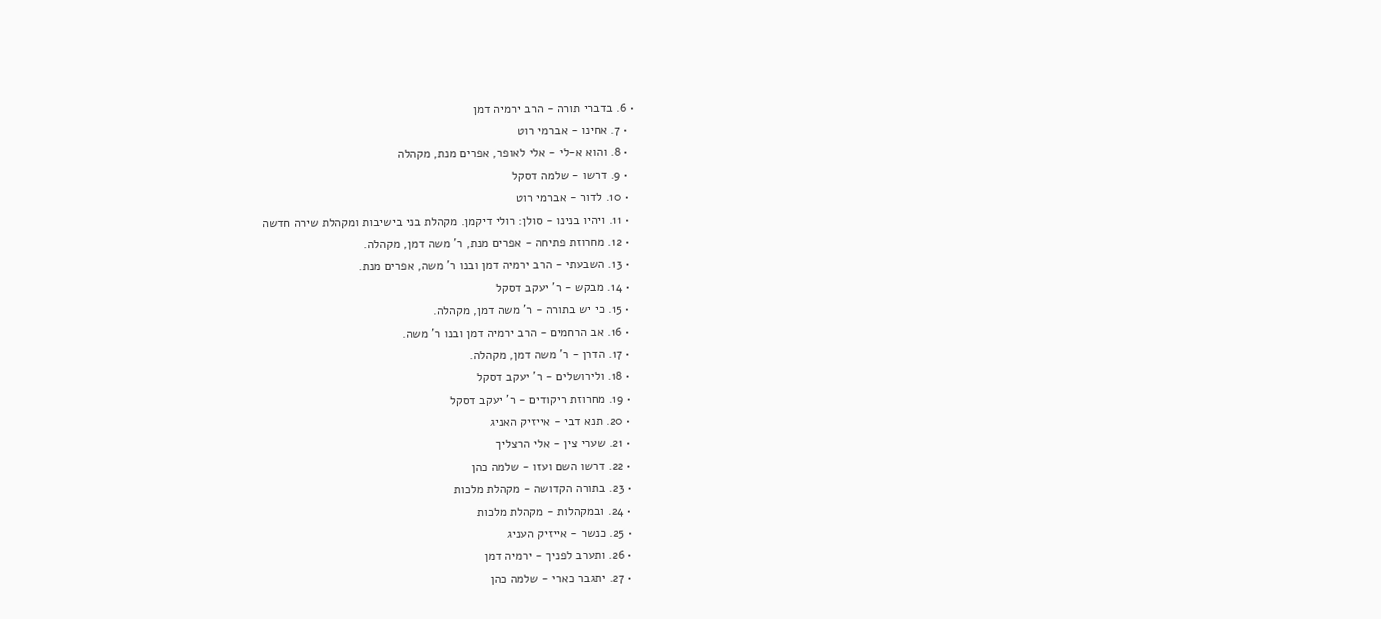• 6. בדברי תורה - הרב ירמיה דמן
  • 7. אחינו - אברמי רוט
  • 8. והוא א-לי - אלי לאופר, אפרים מנת, מקהלה
  • 9. דרשו - שלמה דסקל
  • 10. לדור - אברמי רוט
  • 11. ויהיו בנינו - סולן: רולי דיקמן. מקהלת בני בישיבות ומקהלת שירה חדשה
  • 12. מחרוזת פתיחה - אפרים מנת, ר' משה דמן, מקהלה.
  • 13. השבעתי - הרב ירמיה דמן ובנו ר' משה, אפרים מנת.
  • 14. מבקש - ר' יעקב דסקל
  • 15. כי יש בתורה - ר' משה דמן, מקהלה.
  • 16. אב הרחמים - הרב ירמיה דמן ובנו ר' משה.
  • 17. הדרן - ר' משה דמן, מקהלה.
  • 18. ולירושלים - ר' יעקב דסקל
  • 19. מחרוזת ריקודים - ר' יעקב דסקל
  • 20. תנא דבי - אייזיק האניג
  • 21. שערי צין - אלי הרצליך
  • 22. דרשו השם ועזו - שלמה כהן
  • 23. בתורה הקדושה - מקהלת מלכות
  • 24. ובמקהלות - מקהלת מלכות
  • 25. כנשר - אייזיק העניג
  • 26. ותערב לפניך - ירמיה דמן
  • 27. יתגבר כארי - שלמה כהן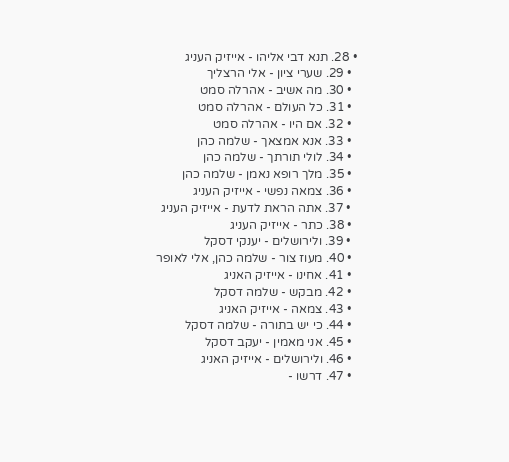• 28. תנא דבי אליהו - אייזיק העניג
  • 29. שערי ציון - אלי הרצליך
  • 30. מה אשיב - אהרלה סמט
  • 31. כל העולם - אהרלה סמט
  • 32. אם היו - אהרלה סמט
  • 33. אנא אמצאך - שלמה כהן
  • 34. לולי תורתך - שלמה כהן
  • 35. מלך רופא נאמן - שלמה כהן
  • 36. צמאה נפשי - אייזיק העניג
  • 37. אתה הראת לדעת - אייזיק העניג
  • 38. כתר - אייזיק העניג
  • 39. ולירושלים - יענקי דסקל
  • 40. מעוז צור - שלמה כהן, אלי לאופר
  • 41. אחינו - אייזיק האניג
  • 42. מבקש - שלמה דסקל
  • 43. צמאה - אייזיק האניג
  • 44. כי יש בתורה - שלמה דסקל
  • 45. אני מאמין - יעקב דסקל
  • 46. ולירושלים - אייזיק האניג
  • 47. דרשו -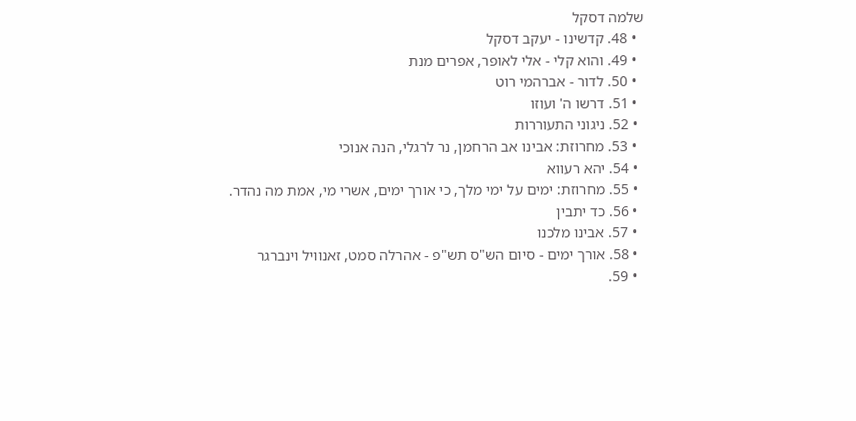שלמה דסקל
  • 48. קדשינו - יעקב דסקל
  • 49. והוא קלי - אלי לאופר, אפרים מנת
  • 50. לדור - אברהמי רוט
  • 51. דרשו ה' ועוזו
  • 52. ניגוני התעוררות
  • 53. מחרוזת: אבינו אב הרחמן, נר לרגלי, הנה אנוכי
  • 54. יהא רעווא
  • 55. מחרוזת: ימים על ימי מלך, כי אורך ימים, אשרי מי, אמת מה נהדר.
  • 56. כד יתבין
  • 57. אבינו מלכנו
  • 58. אורך ימים - סיום הש"ס תש"פ - אהרלה סמט, זאנוויל וינברגר
  • 59.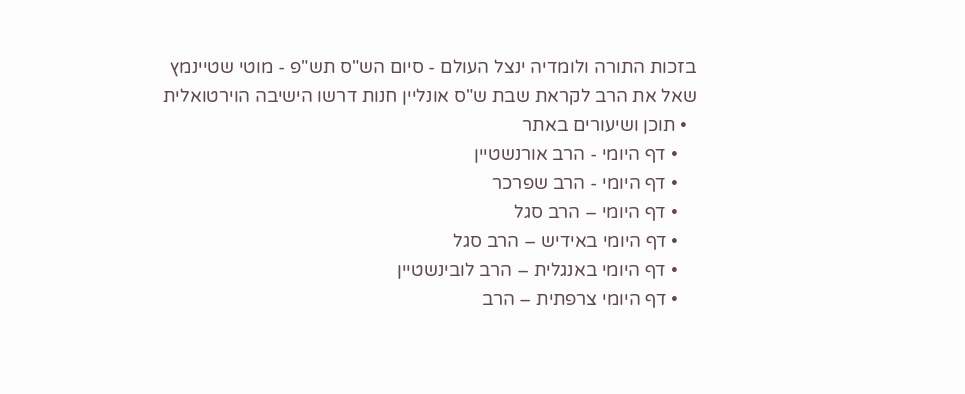בזכות התורה ולומדיה ינצל העולם - סיום הש"ס תש"פ - מוטי שטיינמץ
שאל את הרב לקראת שבת ש"ס אונליין חנות דרשו הישיבה הוירטואלית
  • תוכן ושיעורים באתר
    • דף היומי - הרב אורנשטיין
    • דף היומי - הרב שפרכר
    • דף היומי – הרב סגל
    • דף היומי באידיש – הרב סגל
    • דף היומי באנגלית – הרב לובינשטיין
    • דף היומי צרפתית – הרב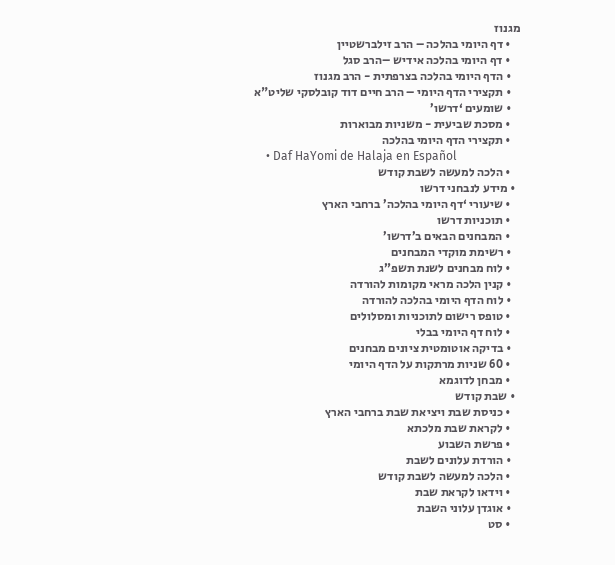מגנוז
    • דף היומי בהלכה – הרב זילברשטיין
    • דף היומי בהלכה אידיש –הרב סגל
    • הדף היומי בהלכה בצרפתית - הרב מגנוז
    • תקצירי הדף היומי – הרב חיים דוד קובלסקי שליט"א
    • שומעים ‘דרשו’
    • מסכת שביעית - משניות מבוארות
    • תקצירי הדף היומי בהלכה
    • Daf HaYomi de Halaja en Español
    • הלכה למעשה לשבת קודש
  • מידע לנבחני דרשו
    • שיעורי ‘דף היומי בהלכה’ ברחבי הארץ
    • תוכניות דרשו
    • המבחנים הבאים ב’דרשו’
    • רשימת מוקדי המבחנים
    • לוח מבחנים לשנת תשפ”ג
    • קנין הלכה מראי מקומות להורדה
    • לוח הדף היומי בהלכה להורדה
    • טופס רישום לתוכניות ומסלולים
    • לוח דף היומי בבלי
    • בדיקה אוטומטית ציונים מבחנים
    • 60 שניות מרתקות על הדף היומי
    • מבחן לדוגמא
  • שבת קודש
    • כניסת שבת ויציאת שבת ברחבי הארץ
    • לקראת שבת מלכתא
    • פרשת השבוע
    • הורדת עלונים לשבת
    • הלכה למעשה לשבת קודש
    • וידאו לקראת שבת
    • אוגדן עלוני השבת
    • סט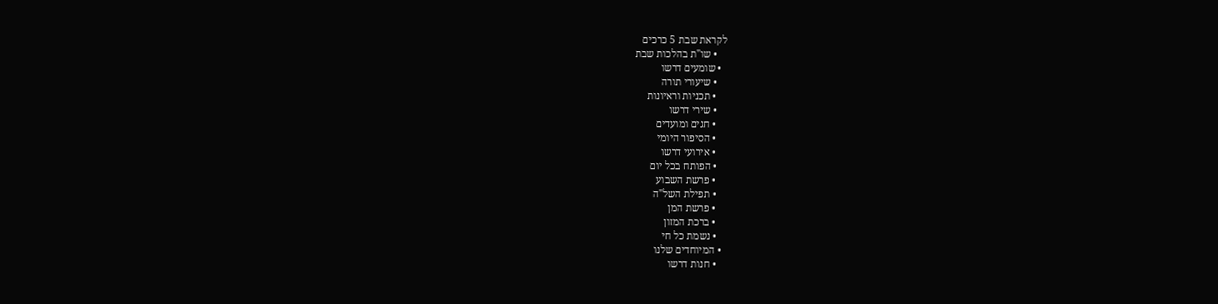לקראת שבת 5 כרכים
    • שו"ת בהלכות שבת
  • שומעים דרשו
    • שיעורי תורה
    • תכניות וראיונות
    • שירי דרשו
    • חגים ומועדים
    • הסיפור היומי
    • אירועי דרשו
    • הפותח בכל יום
    • פרשת השבוע
    • תפילת השל"ה
    • פרשת המן
    • ברכת המזון
    • נשמת כל חי
  • המיוחדים שלנו
    • חנות דרשו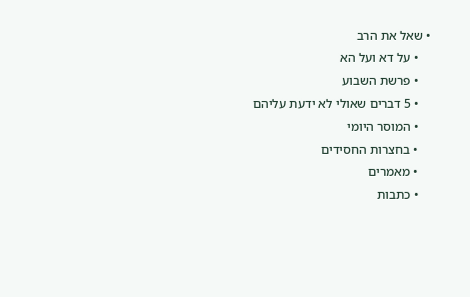• שאל את הרב
    • על דא ועל הא
    • פרשת השבוע
    • 5 דברים שאולי לא ידעת עליהם
    • המוסר היומי
    • בחצרות החסידים
    • מאמרים
    • כתבות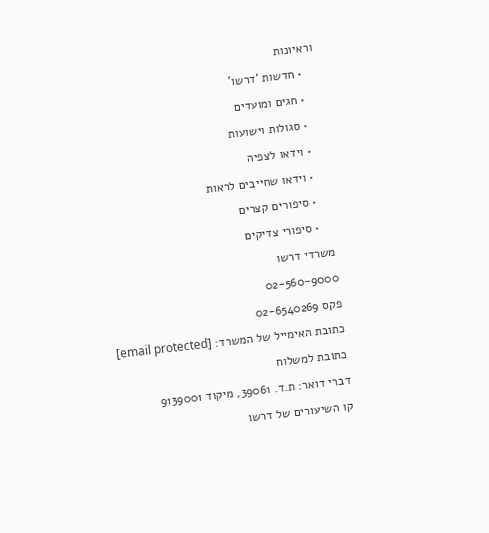וראיונות
    • חדשות ‘דרשו’
    • חגים ומועדים
    • סגולות וישועות
    • וידאו לצפיה
    • וידאו שחייבים לראות
    • סיפורים קצרים
    • סיפורי צדיקים
משרדי דרשו
02-560-9000
פקס 02-6540269
כתובת האימייל של המשרד: [email protected]
כתובת למשלוח
דברי דואר: ת.ד. 39061, מיקוד 9139001
קו השיעורים של דרשו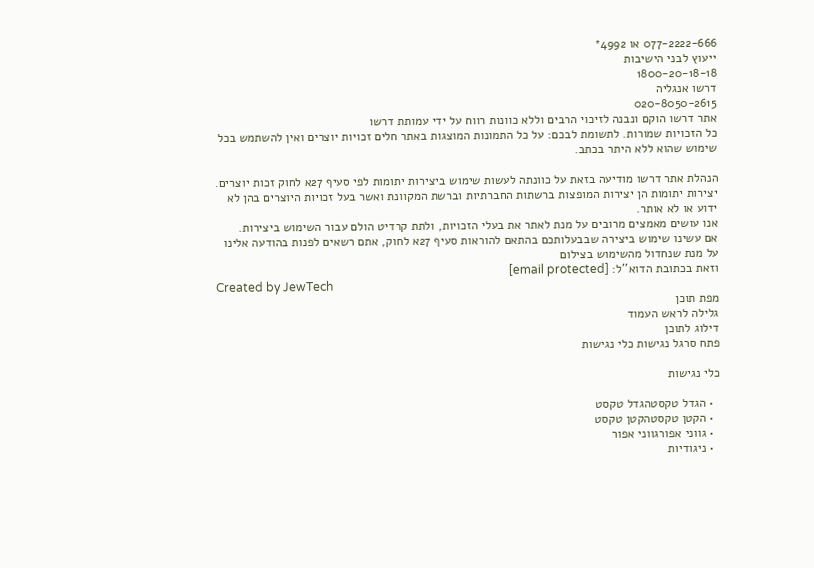077-2222-666 או 4992*
ייעוץ לבני הישיבות
1800-20-18-18
דרשו אנגליה
020-8050-2615
אתר דרשו הוקם ונבנה לזיכוי הרבים וללא כוונות רווח על ידי עמותת דרשו
כל הזכויות שמורות. לתשומת לבכם: על כל התמונות המוצגות באתר חלים זכויות יוצרים ואין להשתמש בכל שימוש שהוא ללא היתר בכתב.

הנהלת אתר דרשו מודיעה בזאת על כוונתה לעשות שימוש ביצירות יתומות לפי סעיף 27א לחוק זכות יוצרים.
יצירות יתומות הן יצירות המופצות ברשתות החברתיות וברשת המקוונת ואשר בעל זכויות היוצרים בהן לא ידוע או לא אותר.
אנו עושים מאמצים מרובים על מנת לאתר את בעלי הזכויות, ולתת קרדיט הולם עבור השימוש ביצירות.
אם עשינו שימוש ביצירה שבבעלותכם בהתאם להוראות סעיף 27א לחוק, אתם רשאים לפנות בהודעה אלינו על מנת שנחדול מהשימוש בצילום
וזאת בכתובת הדוא''ל: [email protected]
Created by JewTech
מפת תוכן
גלילה לראש העמוד
דילוג לתוכן
פתח סרגל נגישות כלי נגישות

כלי נגישות

  • הגדל טקסטהגדל טקסט
  • הקטן טקסטהקטן טקסט
  • גווני אפורגווני אפור
  • ניגודיות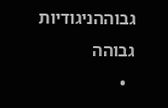גבוההניגודיות גבוהה
  •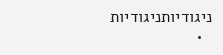ניגודיותניגודיות
  •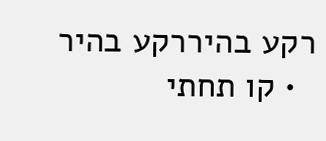רקע בהיררקע בהיר
  • קו תחתי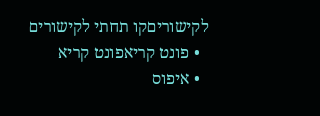לקישוריםקו תחתי לקישורים
  • פונט קריאפונט קריא
  • איפוס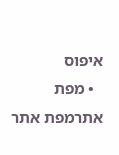איפוס
  • מפת אתרמפת אתר